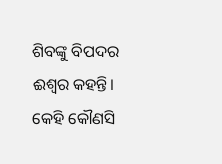ଶିବଙ୍କୁ ବିପଦର ଈଶ୍ୱର କହନ୍ତି। କେହି କୌଣସି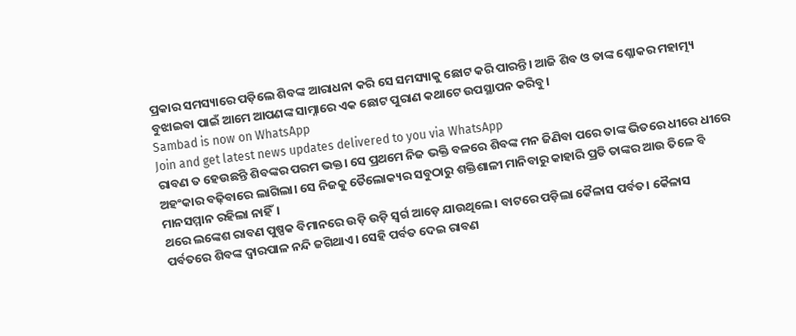ପ୍ରକାର ସମସ୍ୟାରେ ପଡ଼ିଲେ ଶିବଙ୍କ ଆରାଧନା କରି ସେ ସମସ୍ୟାକୁ ଛୋଟ କରି ପାରନ୍ତି। ଆଜି ଶିବ ଓ ତାଙ୍କ ଶ୍ଳୋକର ମହାତ୍ମ୍ୟ ବୁଝାଇବା ପାଇଁ ଆମେ ଆପଣଙ୍କ ସାମ୍ନାରେ ଏକ ଛୋଟ ପୁରାଣ କଥାଟେ ଉପସ୍ଥାପନ କରିବୁ।
Sambad is now on WhatsApp
Join and get latest news updates delivered to you via WhatsApp
ରାବଣ ତ ହେଉଛନ୍ତି ଶିବଙ୍କର ପରମ ଭକ୍ତ। ସେ ପ୍ରଥମେ ନିଜ ଭକ୍ତି ବଳରେ ଶିବଙ୍କ ମନ ଜିଣିବା ପରେ ତାଙ୍କ ଭିତରେ ଧୀରେ ଧୀରେ ଅହଂକାର ବଢ଼ିବାରେ ଲାଗିଲା। ସେ ନିଜକୁ ତୈଲୋକ୍ୟର ସବୁଠାରୁ ଶକ୍ତିଶାଳୀ ମାନିବାରୁ କାହାରି ପ୍ରତି ତାଙ୍କର ଆଉ ତିଳେ ବି ମାନସମ୍ମାନ ରହିଲା ନାହିଁ।
ଥରେ ଲଙ୍କେଶ ରାବଣ ପୁଷ୍ପକ ବିମାନରେ ଉଡ଼ି ଉଡ଼ି ସ୍ୱର୍ଗ ଆଡ଼େ ଯାଉଥିଲେ। ବାଟରେ ପଡ଼ିଲା କୈଳାସ ପର୍ବତ। କୈଳାସ ପର୍ବତରେ ଶିବଙ୍କ ଦ୍ୱାରପାଳ ନନ୍ଦି ଜଗିଥାଏ। ସେହି ପର୍ବତ ଦେଇ ରାବଣ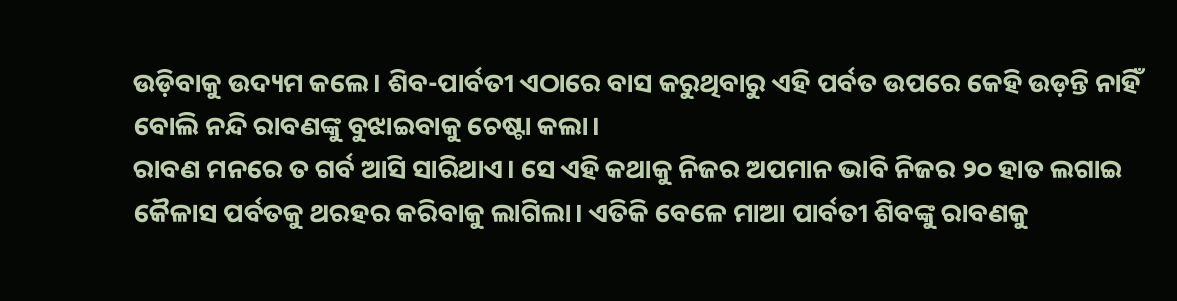ଉଡ଼ିବାକୁ ଉଦ୍ୟମ କଲେ। ଶିବ-ପାର୍ବତୀ ଏଠାରେ ବାସ କରୁଥିବାରୁ ଏହି ପର୍ବତ ଉପରେ କେହି ଉଡ଼ନ୍ତି ନାହିଁ ବୋଲି ନନ୍ଦି ରାବଣଙ୍କୁ ବୁଝାଇବାକୁ ଚେଷ୍ଟା କଲା।
ରାବଣ ମନରେ ତ ଗର୍ବ ଆସି ସାରିଥାଏ। ସେ ଏହି କଥାକୁ ନିଜର ଅପମାନ ଭାବି ନିଜର ୨୦ ହାତ ଲଗାଇ କୈଳାସ ପର୍ବତକୁ ଥରହର କରିବାକୁ ଲାଗିଲା। ଏତିକି ବେଳେ ମାଆ ପାର୍ବତୀ ଶିବଙ୍କୁ ରାବଣକୁ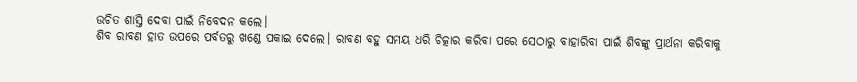ଉଚିତ ଶାସ୍ତି ଦେବା ପାଇଁ ନିବେଦନ କଲେ।
ଶିବ ରାବଣ ହାତ ଉପରେ ପର୍ବତରୁ ଖଣ୍ଡେ ପକାଇ ଦେଲେ। ରାବଣ ବହୁ ସମୟ ଧରି ଚିତ୍କାର କରିବା ପରେ ସେଠାରୁ ବାହାରିବା ପାଇଁ ଶିବଙ୍କୁ ପ୍ରାର୍ଥନା କରିବାକୁ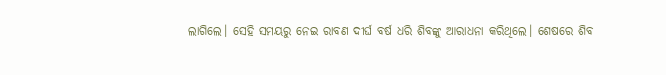ଲାଗିଲେ। ସେହି ସମୟରୁ ନେଇ ରାବଣ ଦୀର୍ଘ ବର୍ଷ ଧରି ଶିବଙ୍କୁ ଆରାଧନା କରିଥିଲେ। ଶେଷରେ ଶିବ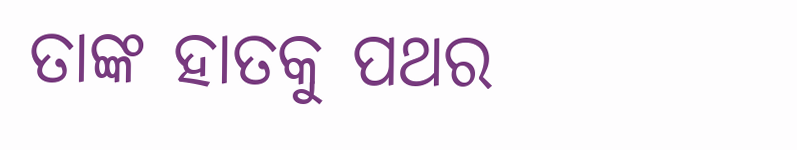ତାଙ୍କ ହାତକୁ ପଥର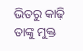ଭିତରୁ କାଢ଼ି ତାଙ୍କୁ ମୁକ୍ତ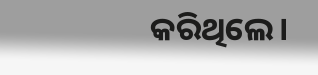କରିଥିଲେ।